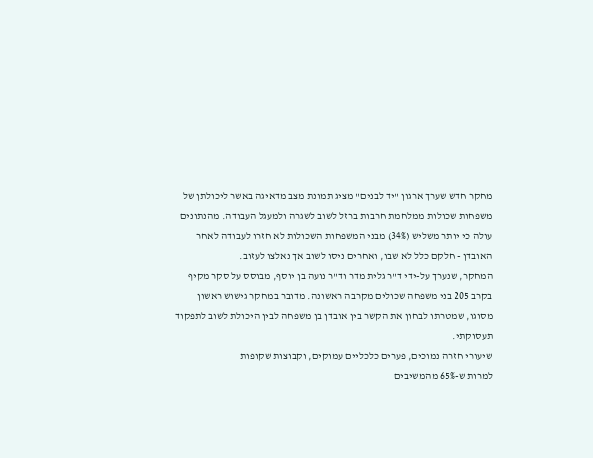מחקר חדש שערך ארגון "יד לבנים" מציג תמונת מצב מדאיגה באשר ליכולתן של משפחות שכולות ממלחמת חרבות ברזל לשוב לשגרה ולמעגל העבודה. מהנתונים עולה כי יותר משליש (34%) מבני המשפחות השכולות לא חזרו לעבודה לאחר האובדן - חלקם כלל לא שבו, ואחרים ניסו לשוב אך נאלצו לעזוב.
המחקר, שנערך על-ידי ד"ר גלית מדר וד"ר נועה בן יוסף, מבוסס על סקר מקיף בקרב 205 בני משפחה שכולים מקרבה ראשונה. מדובר במחקר גישוש ראשון מסוגו, שמטרתו לבחון את הקשר בין אובדן בן משפחה לבין היכולת לשוב לתפקוד תעסוקתי.
שיעורי חזרה נמוכים, פערים כלכליים עמוקים, וקבוצות שקופות
למרות ש-65% מהמשיבים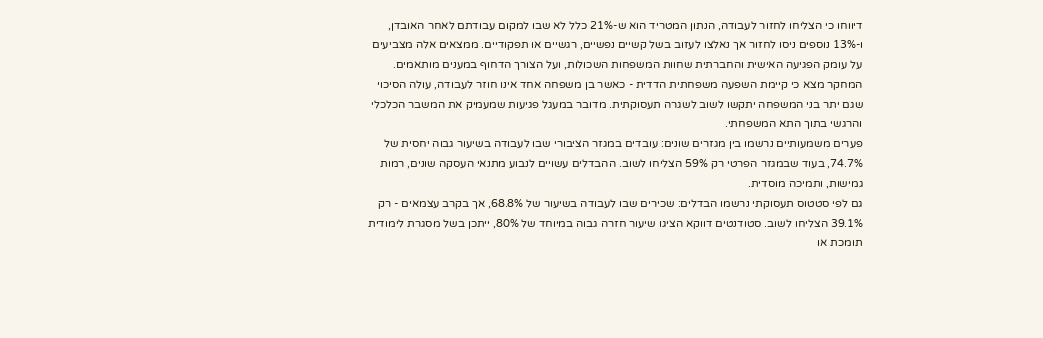דיווחו כי הצליחו לחזור לעבודה, הנתון המטריד הוא ש-21% כלל לא שבו למקום עבודתם לאחר האובדן, ו-13% נוספים ניסו לחזור אך נאלצו לעזוב בשל קשיים נפשיים, רגשיים או תפקודיים. ממצאים אלה מצביעים על עומק הפגיעה האישית והחברתית שחוות המשפחות השכולות, ועל הצורך הדחוף במענים מותאמים.
המחקר מצא כי קיימת השפעה משפחתית הדדית - כאשר בן משפחה אחד אינו חוזר לעבודה, עולה הסיכוי שגם יתר בני המשפחה יתקשו לשוב לשגרה תעסוקתית. מדובר במעגל פגיעות שמעמיק את המשבר הכלכלי והרגשי בתוך התא המשפחתי.
פערים משמעותיים נרשמו בין מגזרים שונים: עובדים במגזר הציבורי שבו לעבודה בשיעור גבוה יחסית של 74.7%, בעוד שבמגזר הפרטי רק 59% הצליחו לשוב. ההבדלים עשויים לנבוע מתנאי העסקה שונים, רמות גמישות, ותמיכה מוסדית.
גם לפי סטטוס תעסוקתי נרשמו הבדלים: שכירים שבו לעבודה בשיעור של 68.8%, אך בקרב עצמאים - רק 39.1% הצליחו לשוב. סטודנטים דווקא הציגו שיעור חזרה גבוה במיוחד של 80%, ייתכן בשל מסגרת לימודית תומכת או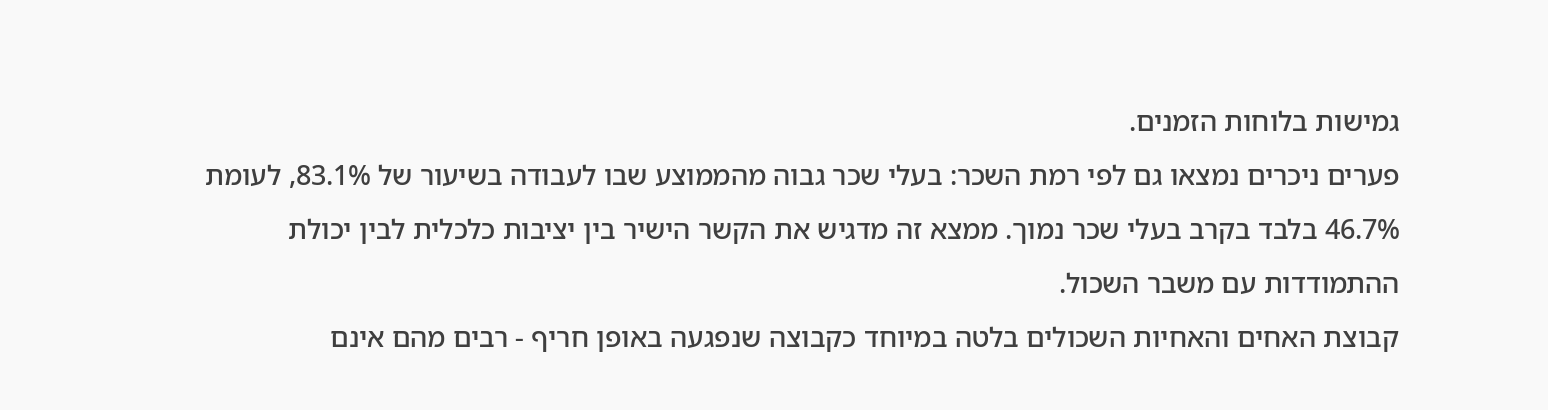גמישות בלוחות הזמנים.
פערים ניכרים נמצאו גם לפי רמת השכר: בעלי שכר גבוה מהממוצע שבו לעבודה בשיעור של 83.1%, לעומת 46.7% בלבד בקרב בעלי שכר נמוך. ממצא זה מדגיש את הקשר הישיר בין יציבות כלכלית לבין יכולת ההתמודדות עם משבר השכול.
קבוצת האחים והאחיות השכולים בלטה במיוחד כקבוצה שנפגעה באופן חריף - רבים מהם אינם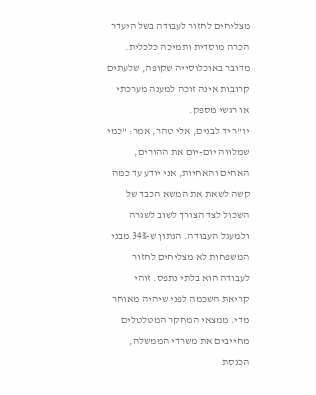מצליחים לחזור לעבודה בשל היעדר הכרה מוסדית ותמיכה כלכלית. מדובר באוכלוסייה שקופה, שלעתים קרובות אינה זוכה למענה מערכתי או רגשי מספק.
יו"ר יד לבנים, אלי טהר, אמר: "כמי שמלווה יום-יום את ההורים, האחים והאחיות, אני יודע עד כמה קשה לשאת את המשא הכבד של השכול לצד הצורך לשוב לשגרה ולמעגל העבודה. הנתון ש-34% מבני המשפחות לא מצליחים לחזור לעבודה הוא בלתי נתפס. זוהי קריאת השכמה לפני שיהיה מאוחר מדי. ממצאי המחקר המטלטלים מחייבים את משרדי הממשלה, הכנסת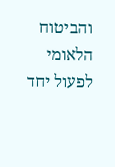והביטוח הלאומי לפעול יחד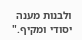ולבנות מענה יסודי ומקיף."